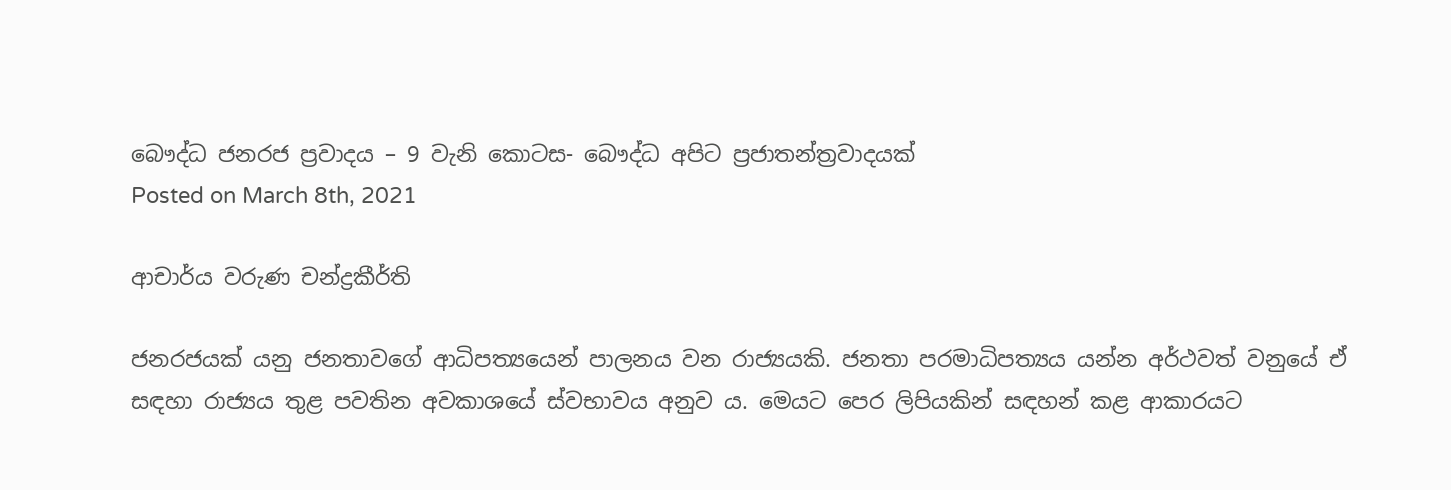බෞද්ධ ජනරජ ප්‍රවාදය – 9 වැනි කොටස- බෞද්ධ අපිට ප්‍රජාතන්ත්‍රවාදයක්
Posted on March 8th, 2021

ආචාර්ය වරුණ චන්ද්‍රකීර්ති

ජනරජයක් යනු ජනතාවගේ ආධිපත්‍යයෙන් පාලනය වන රාජ්‍යයකි. ජනතා පරමාධිපත්‍යය යන්න අර්ථවත් වනුයේ ඒ සඳහා රාජ්‍යය තුළ පවතින අවකාශයේ ස්වභාවය අනුව ය. මෙයට පෙර ලිපියකින් සඳහන් කළ ආකාරයට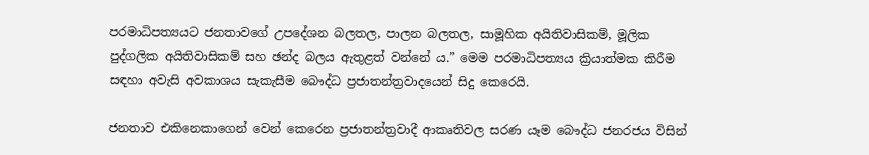පරමාධිපත්‍යයට ජනතාවගේ උපදේශන බලතල, පාලන බලතල, සාමූහික අයිතිවාසිකම්, මූලික පුද්ගලික අයිතිවාසිකම් සහ ඡන්ද බලය ඇතුළත් වන්නේ ය.” මෙම පරමාධිපත්‍යය ක්‍රියාත්මක කිරීම සඳහා අවැසි අවකාශය සැකැසීම බෞද්ධ ප්‍රජාතන්ත්‍රවාදයෙන් සිදු කෙරෙයි.

ජනතාව එකිනෙකාගෙන් වෙන් කෙරෙන ප්‍රජාතන්ත්‍රවාදී ආකෘතිවල සරණ යෑම බෞද්ධ ජනරජය විසින්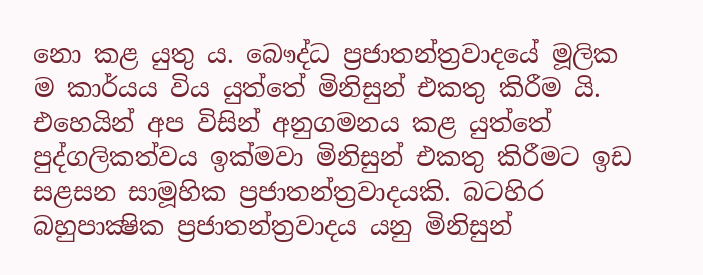නො කළ යුතු ය. බෞද්ධ ප්‍රජාතන්ත්‍රවාදයේ මූලික ම කාර්යය විය යුත්තේ මිනිසුන් එකතු කිරීම යි. එහෙයින් අප විසින් අනුගමනය කළ යුත්තේ පුද්ගලිකත්වය ඉක්මවා මිනිසුන් එකතු කිරීමට ඉඩ සළසන සාමූහික ප්‍රජාතන්ත්‍රවාදයකි. බටහිර බහුපාක්‍ෂික ප්‍රජාතන්ත්‍රවාදය යනු මිනිසුන්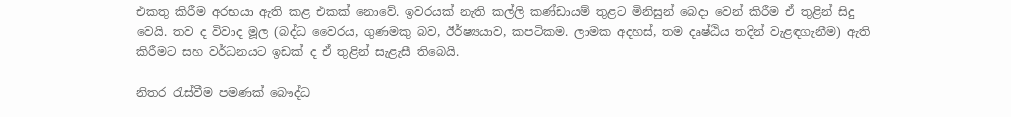එකතු කිරීම අරභයා ඇති කළ එකක් නොවේ. ඉවරයක් නැති කල්ලි කණ්ඩායම් තුළට මිනිසුන් බෙදා වෙන් කිරීම ඒ තුළින් සිදු වෙයි. තව ද විවාද මූල (බද්ධ වෛරය, ගුණමකු බව, ඊර්ෂ්‍යයාව, කපටිකම. ලාමක අදහස්, තම දෘෂ්ඨිය තදින් වැළඳගැනීම) ඇති කිරීමට සහ වර්ධනයට ඉඩක් ද ඒ තුළින් සැළැසී තිබෙයි.

නිතර රැස්වීම පමණක් බෞද්ධ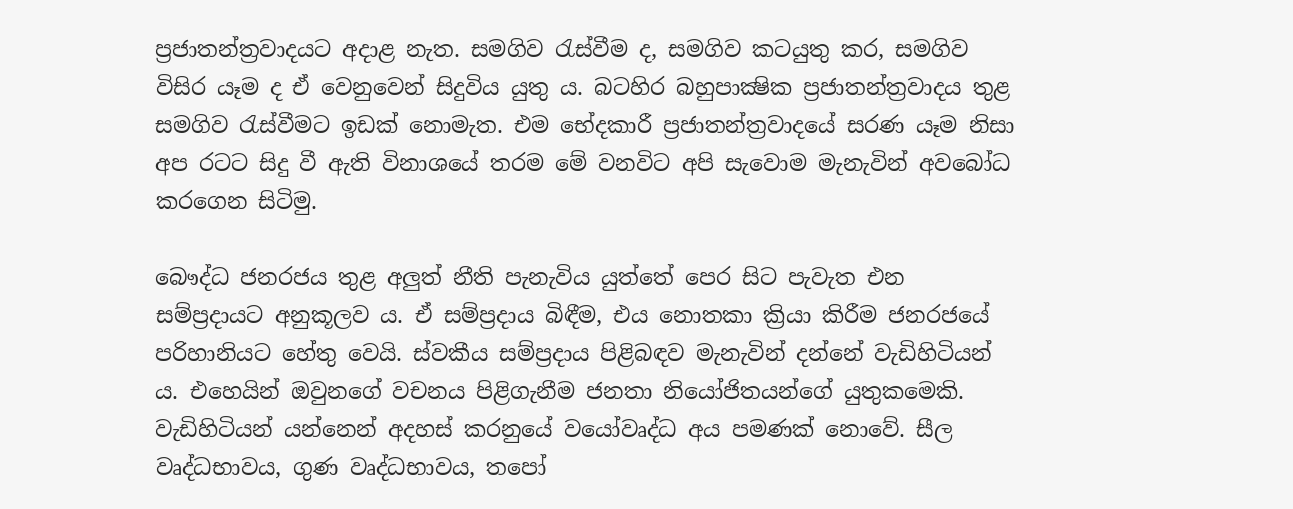ප්‍රජාතන්ත්‍රවාදයට අදාළ නැත. සමගිව රැස්වීම ද, සමගිව කටයුතු කර, සමගිව විසිර යෑම ද ඒ වෙනුවෙන් සිදුවිය යුතු ය. බටහිර බහුපාක්‍ෂික ප්‍රජාතන්ත්‍රවාදය තුළ සමගිව රැස්වීමට ඉඩක් නොමැත. එම භේදකාරී ප්‍රජාතන්ත්‍රවාදයේ සරණ යෑම නිසා අප රටට සිදු වී ඇති විනාශයේ තරම මේ වනවිට අපි සැවොම මැනැවින් අවබෝධ කරගෙන සිටිමු.

බෞද්ධ ජනරජය තුළ අලුත් නීති පැනැවිය යුත්තේ පෙර සිට පැවැත එන සම්ප්‍රදායට අනුකූලව ය. ඒ සම්ප්‍රදාය බිඳීම, එය නොතකා ක්‍රියා කිරීම ජනරජයේ පරිහානියට හේතු වෙයි. ස්වකීය සම්ප්‍රදාය පිළිබඳව මැනැවින් දන්නේ වැඩිහිටියන් ය. එහෙයින් ඔවුනගේ වචනය පිළිගැනීම ජනතා නියෝජිතයන්ගේ යුතුකමෙකි. වැඩිහිටියන් යන්නෙන් අදහස් කරනුයේ වයෝවෘද්ධ අය පමණක් නොවේ. සීල වෘද්ධභාවය, ගුණ වෘද්ධභාවය, තපෝ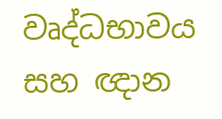වෘද්ධභාවය සහ ඥාන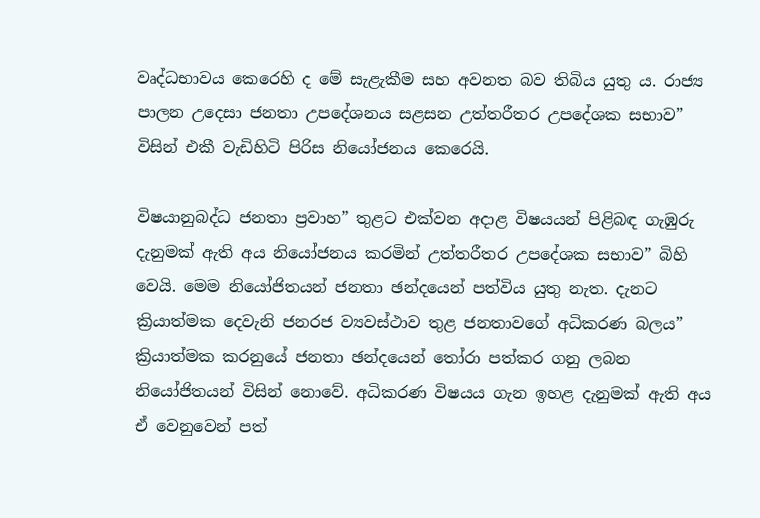වෘද්ධභාවය කෙරෙහි ද මේ සැළැකීම සහ අවනත බව තිබිය යුතු ය. රාජ්‍ය පාලන උදෙසා ජනතා උපදේශනය සළසන උත්තරීතර උපදේශක සභාව” විසින් එකී වැඩිහිටි පිරිස නියෝජනය කෙරෙයි.

විෂයානුබද්ධ ජනතා ප්‍රවාහ” තුළට එක්වන අදාළ විෂයයන් පිළිබඳ ගැඹුරු දැනුමක් ඇති අය නියෝජනය කරමින් උත්තරීතර උපදේශක සභාව” බිහි වෙයි. මෙම නියෝජිතයන් ජනතා ඡන්දයෙන් පත්විය යුතු නැත. දැනට ක්‍රියාත්මක දෙවැනි ජනරජ ව්‍යවස්ථාව තුළ ජනතාවගේ අධිකරණ බලය” ක්‍රියාත්මක කරනුයේ ජනතා ඡන්දයෙන් තෝරා පත්කර ගනු ලබන නියෝජිතයන් විසින් නොවේ. අධිකරණ විෂයය ගැන ඉහළ දැනුමක් ඇති අය ඒ වෙනුවෙන් පත්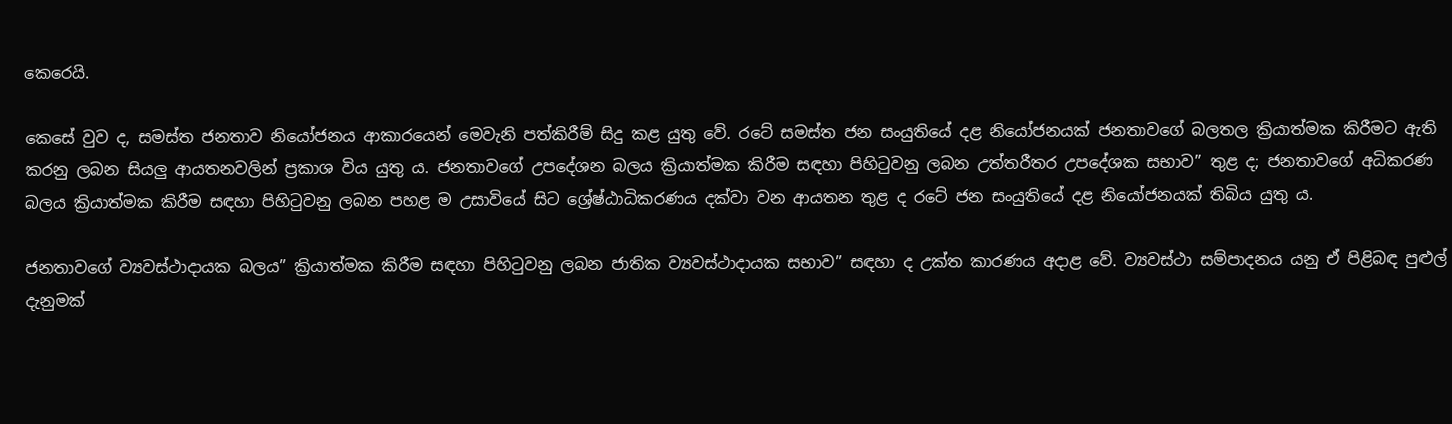කෙරෙයි.

කෙසේ වුව ද, සමස්ත ජනතාව නියෝජනය ආකාරයෙන් මෙවැනි පත්කිරීම් සිදු කළ යුතු වේ. රටේ සමස්ත ජන සංයුතියේ දළ නියෝජනයක් ජනතාවගේ බලතල ක්‍රියාත්මක කිරීමට ඇති කරනු ලබන සියලු ආයතනවලින් ප්‍රකාශ විය යුතු ය. ජනතාවගේ උපදේශන බලය ක්‍රියාත්මක කිරීම සඳහා පිහිටුවනු ලබන උත්තරීතර උපදේශක සභාව” තුළ ද; ජනතාවගේ අධිකරණ බලය ක්‍රියාත්මක කිරීම සඳහා පිහිටුවනු ලබන පහළ ම උසාවියේ සිට ශ්‍රේෂ්ඨාධිකරණය දක්වා වන ආයතන තුළ ද රටේ ජන සංයුතියේ දළ නියෝජනයක් තිබිය යුතු ය.

ජනතාවගේ ව්‍යවස්ථාදායක බලය” ක්‍රියාත්මක කිරීම සඳහා පිහිටුවනු ලබන ජාතික ව්‍යවස්ථාදායක සභාව” සඳහා ද උක්ත කාරණය අදාළ වේ. ව්‍යවස්ථා සම්පාදනය යනු ඒ පිළිබඳ පුළුල් දැනුමක්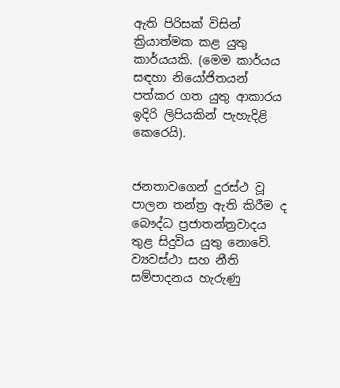ඇති පිරිසක් විසින් ක්‍රියාත්මක කළ යුතු කාර්යයකි. (මෙම කාර්යය සඳහා නියෝජිතයන් පත්කර ගත යුතු ආකාරය ඉදිරි ලිපියකින් පැහැදිළි කෙරෙයි).


ජනතාවගෙන් දුරස්ථ වූ පාලන තන්ත්‍ර ඇති කිරීම ද බෞද්ධ ප්‍රජාතන්ත්‍රවාදය තුළ සිදුවිය යුතු නොවේ. ව්‍යවස්ථා සහ නීති සම්පාදනය හැරුණු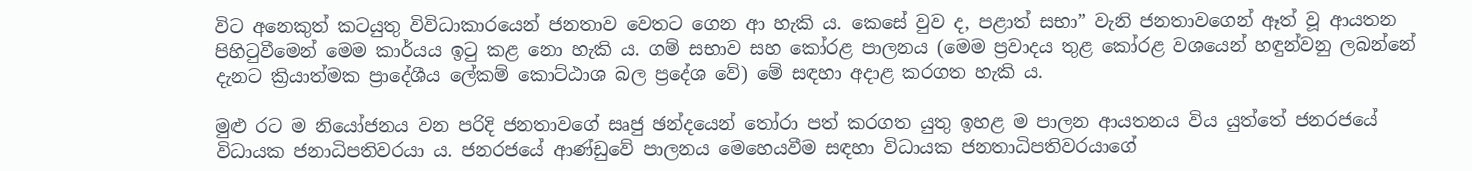විට අනෙකුත් කටයුතු විවිධාකාරයෙන් ජනතාව වෙතට ගෙන ආ හැකි ය. කෙසේ වුව ද, පළාත් සභා” වැනි ජනතාවගෙන් ඈත් වූ ආයතන පිහිටුවීමෙන් මෙම කාර්යය ඉටු කළ නො හැකි ය. ගම් සභාව සහ කෝරළ පාලනය (මෙම ප්‍රවාදය තුළ කෝරළ වශයෙන් හඳුන්වනු ලබන්නේ දැනට ක්‍රියාත්මක ප්‍රාදේශීය ලේකම් කොට්ඨාශ බල ප්‍රදේශ වේ) මේ සඳහා අදාළ කරගත හැකි ය.

මුළු රට ම නියෝජනය වන පරිදි ජනතාවගේ සෘජු ඡන්දයෙන් තෝරා පත් කරගත යුතු ඉහළ ම පාලන ආයතනය විය යුත්තේ ජනරජයේ විධායක ජනාධිපතිවරයා ය. ජනරජයේ ආණ්ඩුවේ පාලනය මෙහෙයවීම සඳහා විධායක ජනතාධිපතිවරයාගේ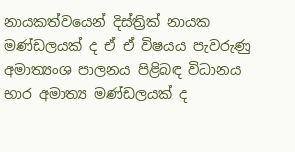නායකත්වයෙන් දිස්ත්‍රික් නායක මණ්ඩලයක් ද ඒ ඒ විෂයය පැවරුණු අමාත්‍යංශ පාලනය පිළිබඳ විධානය භාර අමාත්‍ය මණ්ඩලයක් ද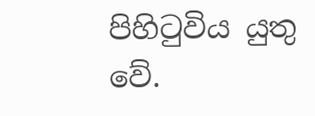පිහිටුවිය යුතු වේ.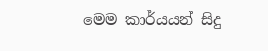මෙම කාර්යයන් සිදු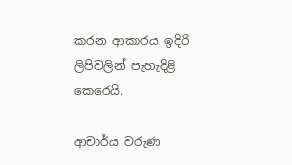කරන ආකාරය ඉදිරි ලිපිවලින් පැහැදිළි කෙරෙයි.

ආචාර්ය වරුණ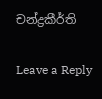චන්ද්‍රකීර්ති

Leave a Reply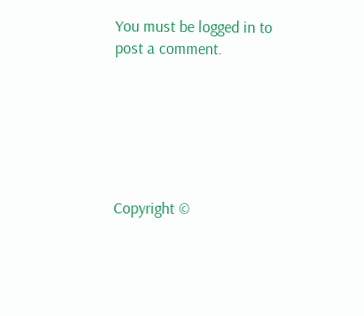You must be logged in to post a comment.






Copyright ©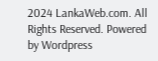2024 LankaWeb.com. All Rights Reserved. Powered by Wordpress